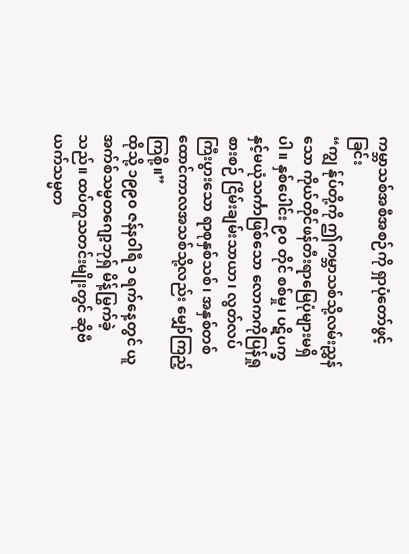ကမ္ဘာသစ်အစီအစဉ်ကို ရှာပုံတော်ဖွင့်ခြင်း
“ကျွ န်ုပ်တို့ကို ဤကမ္ဘာသစ်သို့လမ်းညွှန်သော ကိုယ်တိုင်ဖန်တီးရာမြေပုံများမရှိပါ။ နှစ်ပေါင်း ၉၀ တိုင် စစ်မှု၊ ပဋိပက္ခနှင့်မယုံသင်္ကာဖြစ်သော လောကကိုပြန်ရှုစားစဉ် ငြိမ်းချမ်းသာယာ၊ လွတ်လပ်ကြီးပွားသော ရာစုနှစ်သစ်၊ အနှစ်တစ်ထောင်ကာလအသစ်သို့လည်း မျှော်ကြည့်ကြစို့။”
ထိုသို့ ၁၉၉၀ ဇန်နဝါရီ ၁ ရက်နေ့တွင် ယူအက်စ်သမ္မတဂျော့ဘုရှ် မိန့်မြွက်ခဲ့သည်။ ထပ်တူသတင်းမျိုးတွင် ဆိုဗီယက်သမ္မတ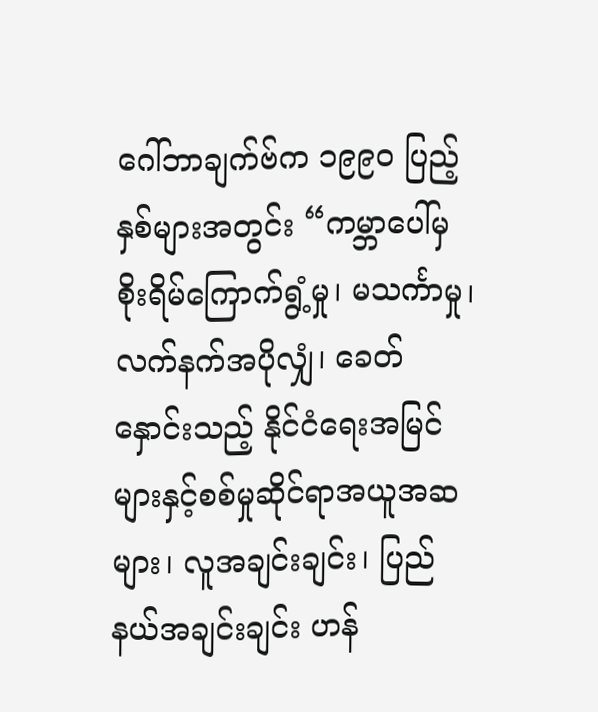ဂေါ်ဘာချက်ဗ်က ၁၉၉၀ ပြည့်နှစ်များအတွင်း “ကမ္ဘာပေါ်မှ စိုးရိမ်ကြောက်ရွံ့မှု၊ မသင်္ကာမှု၊ လက်နက်အပိုလျှံ၊ ခေတ်နှောင်းသည့် နိုင်ငံရေးအမြင်များနှင့်စစ်မှုဆိုင်ရာအယူအဆများ၊ လူအချင်းချင်း၊ ပြည်နယ်အချင်းချင်း ဟန်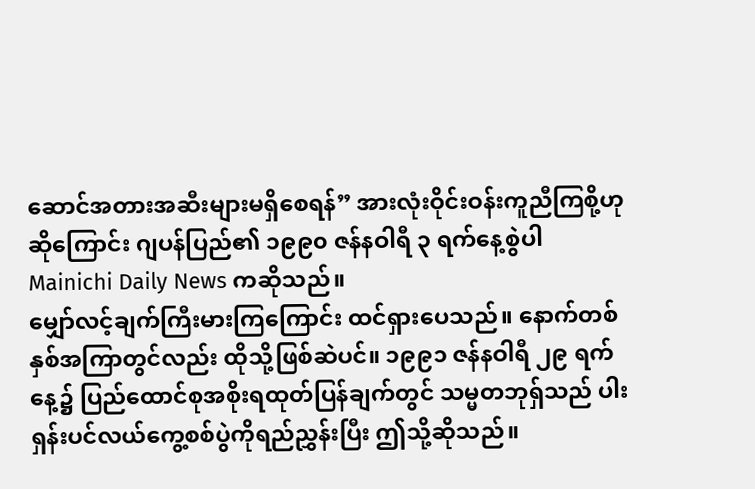ဆောင်အတားအဆီးများမရှိစေရန်” အားလုံးဝိုင်းဝန်းကူညီကြစို့ဟုဆိုကြောင်း ဂျပန်ပြည်၏ ၁၉၉၀ ဇန်နဝါရီ ၃ ရက်နေ့စွဲပါ Mainichi Daily News ကဆိုသည်။
မျှော်လင့်ချက်ကြီးမားကြကြောင်း ထင်ရှားပေသည်။ နောက်တစ်နှစ်အကြာတွင်လည်း ထိုသို့ဖြစ်ဆဲပင်။ ၁၉၉၁ ဇန်နဝါရီ ၂၉ ရက်နေ့၌ ပြည်ထောင်စုအစိုးရထုတ်ပြန်ချက်တွင် သမ္မတဘုရှ်သည် ပါးရှန်းပင်လယ်ကွေ့စစ်ပွဲကိုရည်ညွှန်းပြီး ဤသို့ဆိုသည်။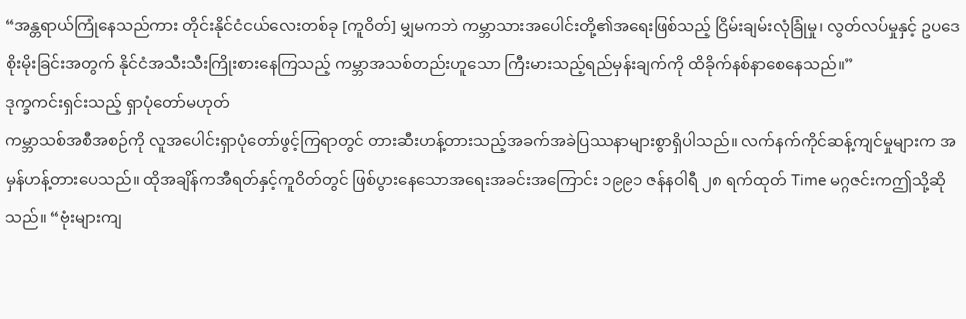“အန္တရာယ်ကြုံနေသည်ကား တိုင်းနိုင်ငံငယ်လေးတစ်ခု [ကူဝိတ်] မျှမကဘဲ ကမ္ဘာသားအပေါင်းတို့၏အရေးဖြစ်သည့် ငြိမ်းချမ်းလုံခြုံမှု၊ လွတ်လပ်မှုနှင့် ဥပဒေစိုးမိုးခြင်းအတွက် နိုင်ငံအသီးသီးကြိုးစားနေကြသည့် ကမ္ဘာအသစ်တည်းဟူသော ကြီးမားသည့်ရည်မှန်းချက်ကို ထိခိုက်နစ်နာစေနေသည်။”
ဒုက္ခကင်းရှင်းသည့် ရှာပုံတော်မဟုတ်
ကမ္ဘာသစ်အစီအစဉ်ကို လူအပေါင်းရှာပုံတော်ဖွင့်ကြရာတွင် တားဆီးဟန့်တားသည့်အခက်အခဲပြဿနာများစွာရှိပါသည်။ လက်နက်ကိုင်ဆန့်ကျင်မှုများက အမှန်ဟန့်တားပေသည်။ ထိုအချိန်ကအီရတ်နှင့်ကူဝိတ်တွင် ဖြစ်ပွားနေသောအရေးအခင်းအကြောင်း ၁၉၉၁ ဇန်နဝါရီ ၂၈ ရက်ထုတ် Time မဂ္ဂဇင်းကဤသို့ဆိုသည်။ “ဗုံးများကျ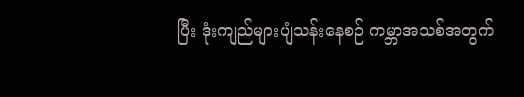ပြီး ဒုံးကျည်များပျံသန်းနေစဉ် ကမ္ဘာအသစ်အတွက်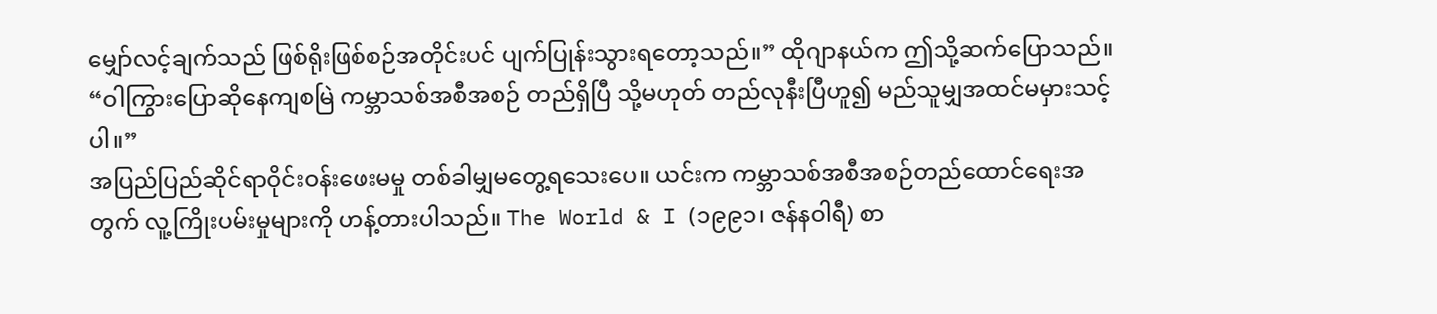မျှော်လင့်ချက်သည် ဖြစ်ရိုးဖြစ်စဉ်အတိုင်းပင် ပျက်ပြုန်းသွားရတော့သည်။” ထိုဂျာနယ်က ဤသို့ဆက်ပြောသည်။ “ဝါကြွားပြောဆိုနေကျစမြဲ ကမ္ဘာသစ်အစီအစဉ် တည်ရှိပြီ သို့မဟုတ် တည်လုနီးပြီဟူ၍ မည်သူမျှအထင်မမှားသင့်ပါ။”
အပြည်ပြည်ဆိုင်ရာဝိုင်းဝန်းဖေးမမှု တစ်ခါမျှမတွေ့ရသေးပေ။ ယင်းက ကမ္ဘာသစ်အစီအစဉ်တည်ထောင်ရေးအတွက် လူ့ကြိုးပမ်းမှုများကို ဟန့်တားပါသည်။ The World & I (၁၉၉၁၊ ဇန်နဝါရီ) စာ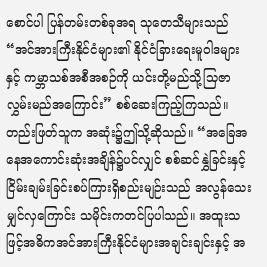စောင်ပါ ပြန်တမ်းတစ်ခုအရ သုတေသီများသည် “အင်အားကြီးနိုင်ငံများ၏ နိုင်ငံခြားရေးမူဝါဒများနှင့် ကမ္ဘာသစ်အစီအစဉ်ကို ယင်းတို့မည်သို့သြဇာလွှမ်းမည်အကြောင်း” စစ်ဆေးကြည့်ကြသည်။ တည်းဖြတ်သူက အဆုံး၌ဤသို့ဆိုသည်။ “အခြေအနေအကောင်းဆုံးအချိန်၌ပင်လျှင် စစ်ဆင်နွှဲခြင်းနှင့်ငြိမ်းချမ်းခြင်းစပ်ကြားရှိစည်းမျဉ်းသည် အလွန်သေးမျှင်လှကြောင်း သမိုင်းကတင်ပြပါသည်။ အထူးသဖြင့်အဓိကအင်အားကြီးနိုင်ငံများအချင်းချင်းနှင့် အ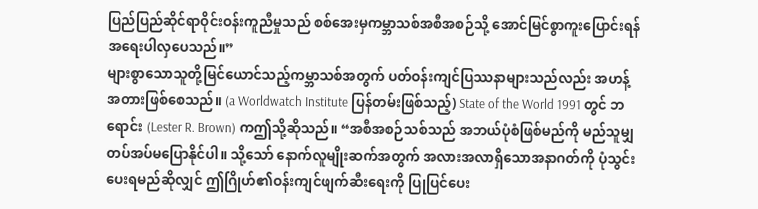ပြည်ပြည်ဆိုင်ရာဝိုင်းဝန်းကူညီမှုသည် စစ်အေးမှကမ္ဘာသစ်အစီအစဉ်သို့ အောင်မြင်စွာကူးပြောင်းရန် အရေးပါလှပေသည်။”
များစွာသောသူတို့မြင်ယောင်သည့်ကမ္ဘာသစ်အတွက် ပတ်ဝန်းကျင်ပြဿနာများသည်လည်း အဟန့်အတားဖြစ်စေသည်။ (a Worldwatch Institute ပြန်တမ်းဖြစ်သည့်) State of the World 1991 တွင် ဘရောင်း (Lester R. Brown) ကဤသို့ဆိုသည်။ “အစီအစဉ်သစ်သည် အဘယ်ပုံစံဖြစ်မည်ကို မည်သူမျှတပ်အပ်မပြောနိုင်ပါ။ သို့သော် နောက်လူမျိုးဆက်အတွက် အလားအလာရှိသောအနာဂတ်ကို ပုံသွင်းပေးရမည်ဆိုလျှင် ဤဂြိုဟ်၏ဝန်းကျင်ဖျက်ဆီးရေးကို ပြုပြင်ပေး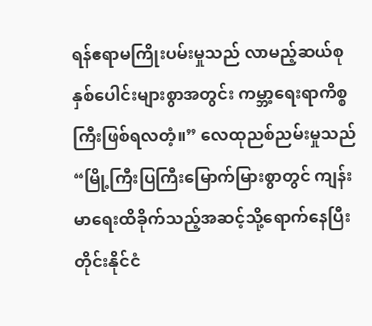ရန်ဧရာမကြိုးပမ်းမှုသည် လာမည့်ဆယ်စုနှစ်ပေါင်းများစွာအတွင်း ကမ္ဘာ့ရေးရာကိစ္စကြီးဖြစ်ရလတံ့။” လေထုညစ်ညမ်းမှုသည် “မြို့ကြီးပြကြီးမြောက်မြားစွာတွင် ကျန်းမာရေးထိခိုက်သည့်အဆင့်သို့ရောက်နေပြီး တိုင်းနိုင်ငံ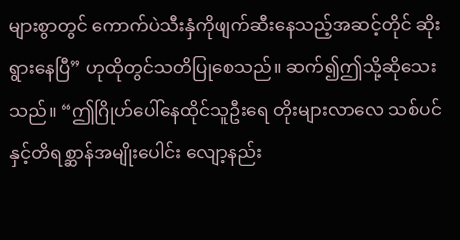များစွာတွင် ကောက်ပဲသီးနှံကိုဖျက်ဆီးနေသည့်အဆင့်တိုင် ဆိုးရွားနေပြီ” ဟုထိုတွင်သတိပြုစေသည်။ ဆက်၍ဤသို့ဆိုသေးသည်။ “ဤဂြိုဟ်ပေါ်နေထိုင်သူဦးရေ တိုးများလာလေ သစ်ပင်နှင့်တိရစ္ဆာန်အမျိုးပေါင်း လျော့နည်း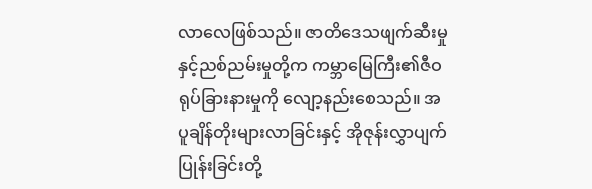လာလေဖြစ်သည်။ ဇာတိဒေသဖျက်ဆီးမှုနှင့်ညစ်ညမ်းမှုတို့က ကမ္ဘာမြေကြီး၏ဇီဝရုပ်ခြားနားမှုကို လျော့နည်းစေသည်။ အပူချိန်တိုးများလာခြင်းနှင့် အိုဇုန်းလွှာပျက်ပြုန်းခြင်းတို့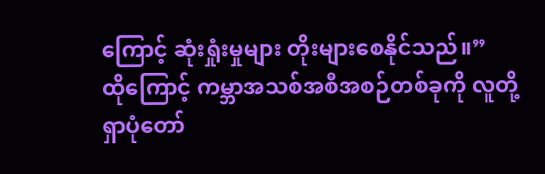ကြောင့် ဆုံးရှုံးမှုများ တိုးများစေနိုင်သည်။”
ထိုကြောင့် ကမ္ဘာအသစ်အစီအစဉ်တစ်ခုကို လူတို့ရှာပုံတော်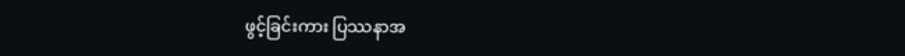ဖွင့်ခြင်းကား ပြဿနာအ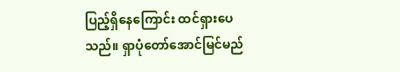ပြည့်ရှိနေကြောင်း ထင်ရှားပေသည်။ ရှာပုံတော်အောင်မြင်မည်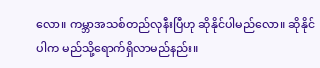လော။ ကမ္ဘာအသစ်တည်လုနီးပြီဟု ဆိုနိုင်ပါမည်လော။ ဆိုနိုင်ပါက မည်သို့ရောက်ရှိလာမည်နည်း။